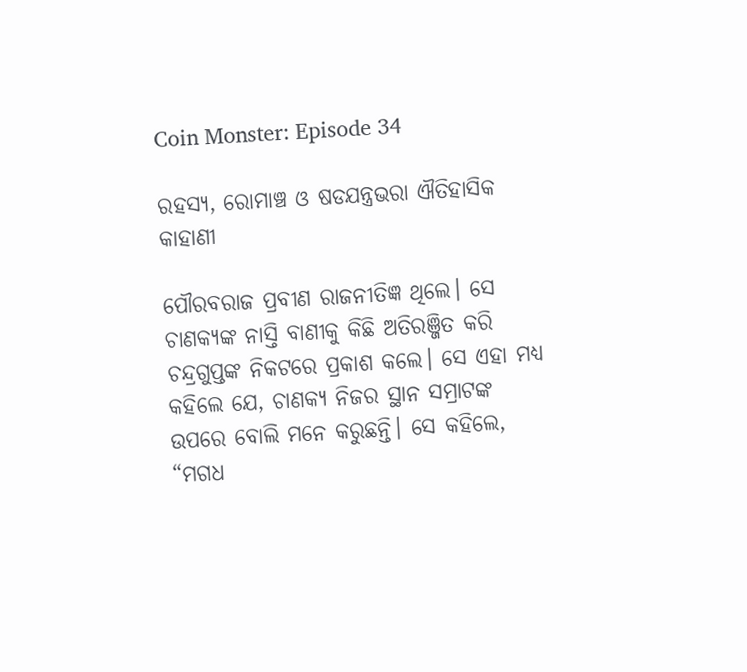Coin Monster: Episode 34

ରହସ୍ୟ, ରୋମାଞ୍ଚ ଓ ଷଡଯନ୍ତ୍ରଭରା ଐତିହାସିକ କାହାଣୀ

ପୌରବରାଜ ପ୍ରବୀଣ ରାଜନୀତିଜ୍ଞ ଥିଲେ। ସେ ଚାଣକ୍ୟଙ୍କ ନାସ୍ତି ବାଣୀକୁ କିଛି ଅତିରଞ୍ଜିତ କରି ଚନ୍ଦ୍ରଗୁପ୍ତଙ୍କ ନିକଟରେ ପ୍ରକାଶ କଲେ। ସେ ଏହା ମଧ୍ୟ କହିଲେ ଯେ, ଚାଣକ୍ୟ ନିଜର ସ୍ଥାନ ସମ୍ରାଟଙ୍କ ଉପରେ ବୋଲି ମନେ କରୁଛନ୍ତି। ସେ କହିଲେ, “ମଗଧ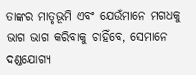ତାଙ୍କର ମାତୃଭୂମି ଏବଂ ଯେଉଁମାନେ ମଗଧକୁ ଭାଗ ଭାଗ କରିବାକୁ ଚାହିଁବେ, ସେମାନେ ଦଣ୍ଡଯୋଗ୍ୟ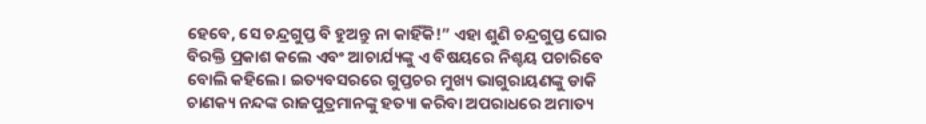ହେବେ, ସେ ଚନ୍ଦ୍ରଗୁପ୍ତ ବି ହୁଅନ୍ତୁ ନା କାହିଁକି!” ଏହା ଶୁଣି ଚନ୍ଦ୍ରଗୁପ୍ତ ଘୋର ବିରକ୍ତି ପ୍ରକାଶ କଲେ ଏବଂ ଆଚାର୍ଯ୍ୟଙ୍କୁ ଏ ବିଷୟରେ ନିଶ୍ଚୟ ପଚାରିବେ ବୋଲି କହିଲେ। ଇତ୍ୟବସରରେ ଗୁପ୍ତଚର ମୁଖ୍ୟ ଭାଗୁରାୟଣଙ୍କୁ ଡାକି ଚାଣକ୍ୟ ନନ୍ଦଙ୍କ ରାଜପୁତ୍ରମାନଙ୍କୁ ହତ୍ୟା କରିବା ଅପରାଧରେ ଅମାତ୍ୟ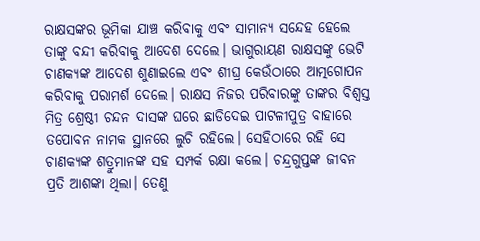ରାକ୍ଷସଙ୍କର ଭୂମିକା ଯାଞ୍ଚ କରିବାକୁ ଏବଂ ସାମାନ୍ୟ ସନ୍ଦେହ ହେଲେ ତାଙ୍କୁ ବନ୍ଦୀ କରିବାକୁ ଆଦେଶ ଦେଲେ। ଭାଗୁରାୟଣ ରାକ୍ଷସଙ୍କୁ ଭେଟି ଚାଣକ୍ୟଙ୍କ ଆଦେଶ ଶୁଣାଇଲେ ଏବଂ ଶୀଘ୍ର କେଉଁଠାରେ ଆତ୍ମଗୋପନ କରିବାକୁ ପରାମର୍ଶ ଦେଲେ। ରାକ୍ଷସ ନିଜର ପରିବାରଙ୍କୁ ତାଙ୍କର ବିଶ୍ଵସ୍ତ ମିତ୍ର ଶ୍ରେଷ୍ଠୀ ଚନ୍ଦନ ଦାସଙ୍କ ଘରେ ଛାଡିଦେଇ ପାଟଳୀପୁତ୍ର ବାହାରେ ତପୋବନ ନାମକ ସ୍ଥାନରେ ଲୁଚି ରହିଲେ। ସେହିଠାରେ ରହି ସେ ଚାଣକ୍ୟଙ୍କ ଶତ୍ରୁମାନଙ୍କ ସହ ସମ୍ପର୍କ ରକ୍ଷା କଲେ। ଚନ୍ଦ୍ରଗୁପ୍ତଙ୍କ ଜୀବନ ପ୍ରତି ଆଶଙ୍କା ଥିଲା। ତେଣୁ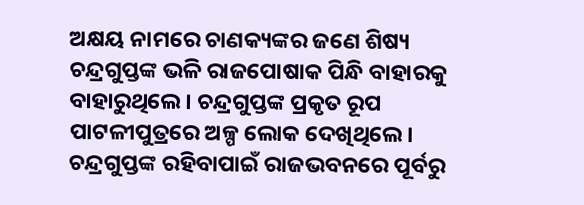ଅକ୍ଷୟ ନାମରେ ଚାଣକ୍ୟଙ୍କର ଜଣେ ଶିଷ୍ୟ ଚନ୍ଦ୍ରଗୁପ୍ତଙ୍କ ଭଳି ରାଜପୋଷାକ ପିନ୍ଧି ବାହାରକୁ ବାହାରୁଥିଲେ। ଚନ୍ଦ୍ରଗୁପ୍ତଙ୍କ ପ୍ରକୃତ ରୂପ ପାଟଳୀପୁତ୍ରରେ ଅଳ୍ପ ଲୋକ ଦେଖିଥିଲେ। ଚନ୍ଦ୍ରଗୁପ୍ତଙ୍କ ରହିବାପାଇଁ ରାଜଭବନରେ ପୂର୍ବରୁ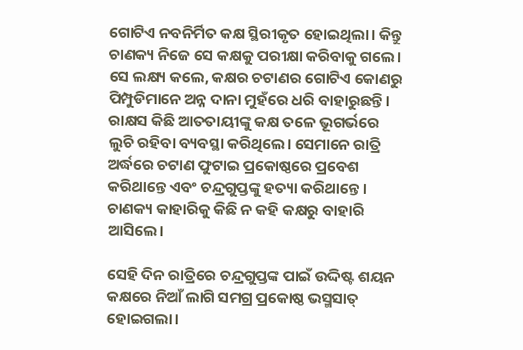ଗୋଟିଏ ନବନିର୍ମିତ କକ୍ଷ ସ୍ଥିରୀକୃତ ହୋଇଥିଲା। କିନ୍ତୁ ଚାଣକ୍ୟ ନିଜେ ସେ କକ୍ଷକୁ ପରୀକ୍ଷା କରିବାକୁ ଗଲେ। ସେ ଲକ୍ଷ୍ୟ କଲେ, କକ୍ଷର ଚଟାଣର ଗୋଟିଏ କୋଣରୁ ପିମ୍ପୁଡିମାନେ ଅନ୍ନ ଦାନା ମୁହଁରେ ଧରି ବାହାରୁଛନ୍ତି। ରାକ୍ଷସ କିଛି ଆତତାୟୀଙ୍କୁ କକ୍ଷ ତଳେ ଭୂଗର୍ଭରେ ଲୁଚି ରହିବା ବ୍ୟବସ୍ଥା କରିଥିଲେ। ସେମାନେ ରାତ୍ରି ଅର୍ଦ୍ଧରେ ଚଟାଣ ଫୁଟାଇ ପ୍ରକୋଷ୍ଠରେ ପ୍ରବେଶ କରିଥାନ୍ତେ ଏବଂ ଚନ୍ଦ୍ରଗୁପ୍ତଙ୍କୁ ହତ୍ୟା କରିଥାନ୍ତେ। ଚାଣକ୍ୟ କାହାରିକୁ କିଛି ନ କହି କକ୍ଷରୁ ବାହାରି ଆସିଲେ।

ସେହି ଦିନ ରାତ୍ରିରେ ଚନ୍ଦ୍ରଗୁପ୍ତଙ୍କ ପାଇଁ ଉଦ୍ଦିଷ୍ଟ ଶୟନ କକ୍ଷରେ ନିଆଁ ଲାଗି ସମଗ୍ର ପ୍ରକୋଷ୍ଠ ଭସ୍ମସାତ୍ ହୋଇଗଲା।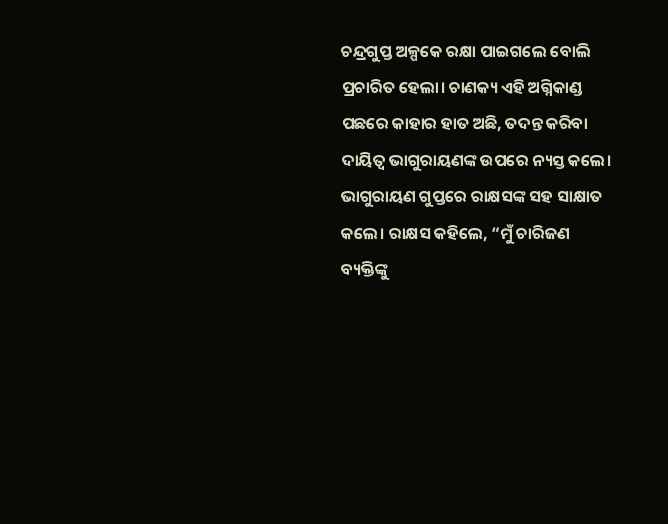ଚନ୍ଦ୍ରଗୁପ୍ତ ଅଳ୍ପକେ ରକ୍ଷା ପାଇଗଲେ ବୋଲି ପ୍ରଚାରିତ ହେଲା। ଚାଣକ୍ୟ ଏହି ଅଗ୍ନିକାଣ୍ଡ ପଛରେ କାହାର ହାତ ଅଛି, ତଦନ୍ତ କରିବା ଦାୟିତ୍ୱ ଭାଗୁରାୟଣଙ୍କ ଉପରେ ନ୍ୟସ୍ତ କଲେ। ଭାଗୁରାୟଣ ଗୁପ୍ତରେ ରାକ୍ଷସଙ୍କ ସହ ସାକ୍ଷାତ କଲେ। ରାକ୍ଷସ କହିଲେ, “ମୁଁ ଚାରିଜଣ ବ୍ୟକ୍ତିଙ୍କୁ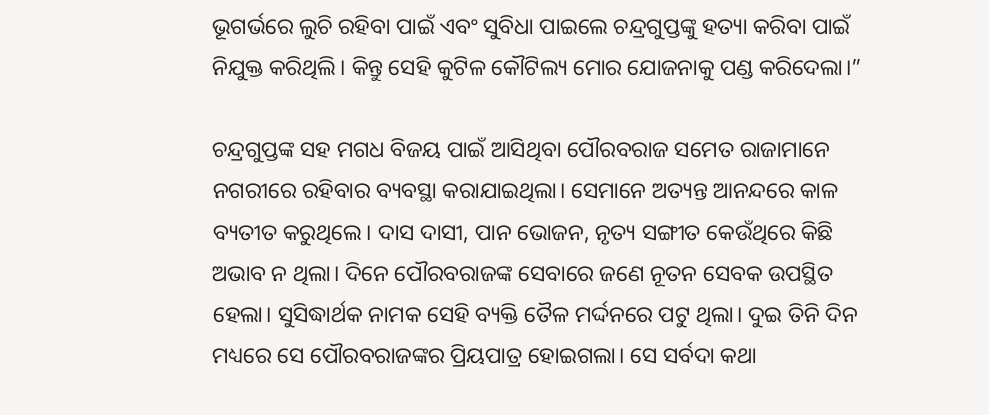ଭୂଗର୍ଭରେ ଲୁଚି ରହିବା ପାଇଁ ଏବଂ ସୁବିଧା ପାଇଲେ ଚନ୍ଦ୍ରଗୁପ୍ତଙ୍କୁ ହତ୍ୟା କରିବା ପାଇଁ ନିଯୁକ୍ତ କରିଥିଲି। କିନ୍ତୁ ସେହି କୁଟିଳ କୌଟିଲ୍ୟ ମୋର ଯୋଜନାକୁ ପଣ୍ଡ କରିଦେଲା।”

ଚନ୍ଦ୍ରଗୁପ୍ତଙ୍କ ସହ ମଗଧ ବିଜୟ ପାଇଁ ଆସିଥିବା ପୌରବରାଜ ସମେତ ରାଜାମାନେ ନଗରୀରେ ରହିବାର ବ୍ୟବସ୍ଥା କରାଯାଇଥିଲା। ସେମାନେ ଅତ୍ୟନ୍ତ ଆନନ୍ଦରେ କାଳ ବ୍ୟତୀତ କରୁଥିଲେ। ଦାସ ଦାସୀ, ପାନ ଭୋଜନ, ନୃତ୍ୟ ସଙ୍ଗୀତ କେଉଁଥିରେ କିଛି ଅଭାବ ନ ଥିଲା। ଦିନେ ପୌରବରାଜଙ୍କ ସେବାରେ ଜଣେ ନୂତନ ସେବକ ଉପସ୍ଥିତ ହେଲା। ସୁସିଦ୍ଧାର୍ଥକ ନାମକ ସେହି ବ୍ୟକ୍ତି ତୈଳ ମର୍ଦ୍ଦନରେ ପଟୁ ଥିଲା। ଦୁଇ ତିନି ଦିନ ମଧ୍ୟରେ ସେ ପୌରବରାଜଙ୍କର ପ୍ରିୟପାତ୍ର ହୋଇଗଲା। ସେ ସର୍ବଦା କଥା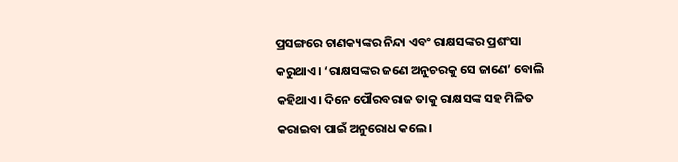ପ୍ରସଙ୍ଗରେ ଚାଣକ୍ୟଙ୍କର ନିନ୍ଦା ଏବଂ ରାକ୍ଷସଙ୍କର ପ୍ରଶଂସା କରୁଥାଏ। ‘ରାକ୍ଷସଙ୍କର ଜଣେ ଅନୁଚରକୁ ସେ ଜାଣେ’ ବୋଲି କହିଥାଏ। ଦିନେ ପୌରବରାଜ ତାକୁ ରାକ୍ଷସଙ୍କ ସହ ମିଳିତ କରାଇବା ପାଇଁ ଅନୁରୋଧ କଲେ।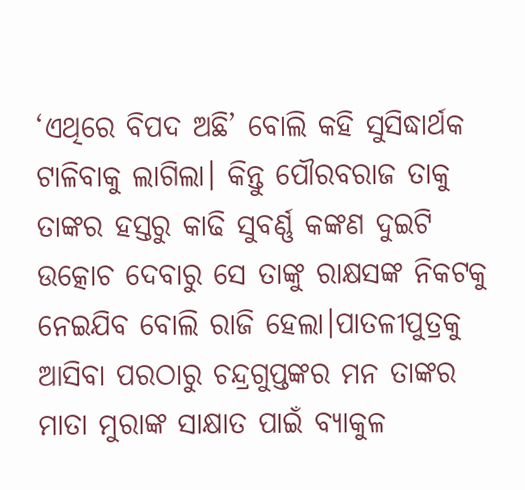‘ଏଥିରେ ବିପଦ ଅଛି’ ବୋଲି କହି ସୁସିଦ୍ଧାର୍ଥକ ଟାଳିବାକୁ ଲାଗିଲା। କିନ୍ତୁ ପୌରବରାଜ ତାକୁ ତାଙ୍କର ହସ୍ତରୁ କାଢି ସୁବର୍ଣ୍ଣ କଙ୍କଣ ଦୁଇଟି ଉତ୍କୋଚ ଦେବାରୁ ସେ ତାଙ୍କୁ ରାକ୍ଷସଙ୍କ ନିକଟକୁ ନେଇଯିବ ବୋଲି ରାଜି ହେଲା।ପାତଳୀପୁତ୍ରକୁ ଆସିବା ପରଠାରୁ ଚନ୍ଦ୍ରଗୁପ୍ତଙ୍କର ମନ ତାଙ୍କର ମାତା ମୁରାଙ୍କ ସାକ୍ଷାତ ପାଇଁ ବ୍ୟାକୁଳ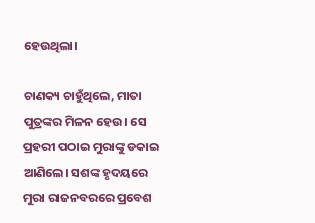ହେଉଥିଲା।

ଚାଣକ୍ୟ ଚାହୁଁଥିଲେ, ମାତା ପୁତ୍ରଙ୍କର ମିଳନ ହେଉ। ସେ ପ୍ରହରୀ ପଠାଇ ମୁରାଙ୍କୁ ଡକାଇ ଆଣିଲେ। ସଶଙ୍କ ହୃଦୟରେ ମୁରା ରାଜନବରରେ ପ୍ରବେଶ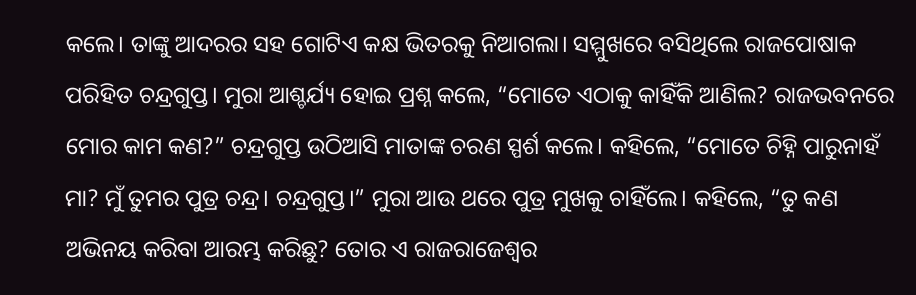କଲେ। ତାଙ୍କୁ ଆଦରର ସହ ଗୋଟିଏ କକ୍ଷ ଭିତରକୁ ନିଆଗଲା। ସମ୍ମୁଖରେ ବସିଥିଲେ ରାଜପୋଷାକ ପରିହିତ ଚନ୍ଦ୍ରଗୁପ୍ତ। ମୁରା ଆଶ୍ଚର୍ଯ୍ୟ ହୋଇ ପ୍ରଶ୍ନ କଲେ, “ମୋତେ ଏଠାକୁ କାହିଁକି ଆଣିଲ? ରାଜଭବନରେ ମୋର କାମ କଣ?” ଚନ୍ଦ୍ରଗୁପ୍ତ ଉଠିଆସି ମାତାଙ୍କ ଚରଣ ସ୍ପର୍ଶ କଲେ। କହିଲେ, “ମୋତେ ଚିହ୍ନି ପାରୁନାହଁ ମା? ମୁଁ ତୁମର ପୁତ୍ର ଚନ୍ଦ୍ର। ଚନ୍ଦ୍ରଗୁପ୍ତ।” ମୁରା ଆଉ ଥରେ ପୁତ୍ର ମୁଖକୁ ଚାହିଁଲେ। କହିଲେ, “ତୁ କଣ ଅଭିନୟ କରିବା ଆରମ୍ଭ କରିଛୁ? ତୋର ଏ ରାଜରାଜେଶ୍ଵର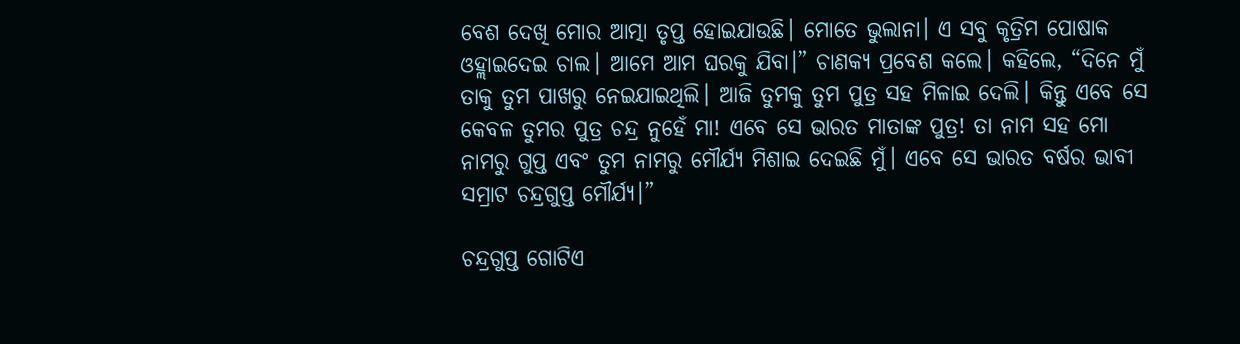ବେଶ ଦେଖି ମୋର ଆତ୍ମା ତୃପ୍ତ ହୋଇଯାଉଛି। ମୋତେ ଭୁଲାନା। ଏ ସବୁ କୃତ୍ରିମ ପୋଷାକ ଓହ୍ଲାଇଦେଇ ଚାଲ। ଆମେ ଆମ ଘରକୁ ଯିବା।” ଚାଣକ୍ୟ ପ୍ରବେଶ କଲେ। କହିଲେ, “ଦିନେ ମୁଁ ତାକୁ ତୁମ ପାଖରୁ ନେଇଯାଇଥିଲି। ଆଜି ତୁମକୁ ତୁମ ପୁତ୍ର ସହ ମିଳାଇ ଦେଲି। କିନ୍ତୁ ଏବେ ସେ କେବଳ ତୁମର ପୁତ୍ର ଚନ୍ଦ୍ର ନୁହେଁ ମା! ଏବେ ସେ ଭାରତ ମାତାଙ୍କ ପୁତ୍ର! ତା ନାମ ସହ ମୋ ନାମରୁ ଗୁପ୍ତ ଏବଂ ତୁମ ନାମରୁ ମୌର୍ଯ୍ୟ ମିଶାଇ ଦେଇଛି ମୁଁ। ଏବେ ସେ ଭାରତ ବର୍ଷର ଭାବୀ ସମ୍ରାଟ ଚନ୍ଦ୍ରଗୁପ୍ତ ମୌର୍ଯ୍ୟ।”

ଚନ୍ଦ୍ରଗୁପ୍ତ ଗୋଟିଏ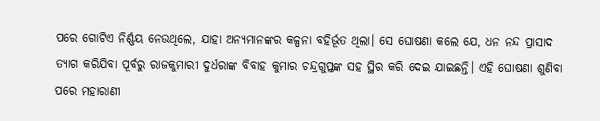ପରେ ଗୋଟିଏ ନିର୍ଣ୍ଣୟ ନେଉଥିଲେ, ଯାହା ଅନ୍ୟମାନଙ୍କର କଳ୍ପନା ବହିର୍ଭୂତ ଥିଲା। ସେ ଘୋଷଣା କଲେ ଯେ, ଧନ ନନ୍ଦ ପ୍ରାସାଦ ତ୍ୟାଗ କରିଯିବା ପୂର୍ବରୁ ରାଜକୁମାରୀ ଦୁର୍ଧରାଙ୍କ ବିବାହ କୁମାର ଚନ୍ଦ୍ରଗୁପ୍ତଙ୍କ ସହ ସ୍ଥିର କରି ଦେଇ ଯାଇଛନ୍ତି। ଏହି ଘୋଷଣା ଶୁଣିବା ପରେ ମହାରାଣୀ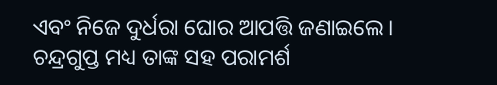ଏବଂ ନିଜେ ଦୁର୍ଧରା ଘୋର ଆପତ୍ତି ଜଣାଇଲେ। ଚନ୍ଦ୍ରଗୁପ୍ତ ମଧ୍ୟ ତାଙ୍କ ସହ ପରାମର୍ଶ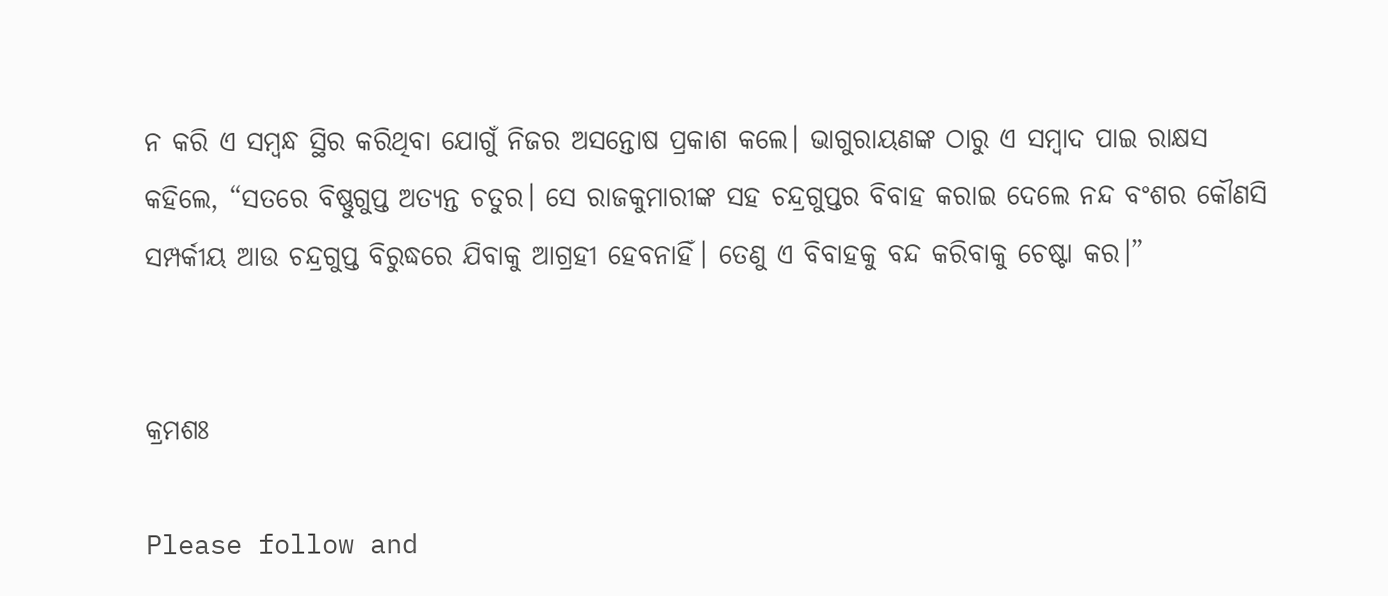ନ କରି ଏ ସମ୍ବନ୍ଧ ସ୍ଥିର କରିଥିବା ଯୋଗୁଁ ନିଜର ଅସନ୍ତୋଷ ପ୍ରକାଶ କଲେ। ଭାଗୁରାୟଣଙ୍କ ଠାରୁ ଏ ସମ୍ବାଦ ପାଇ ରାକ୍ଷସ କହିଲେ, “ସତରେ ବିଷ୍ଣୁଗୁପ୍ତ ଅତ୍ୟନ୍ତ ଚତୁର। ସେ ରାଜକୁମାରୀଙ୍କ ସହ ଚନ୍ଦ୍ରଗୁପ୍ତର ବିବାହ କରାଇ ଦେଲେ ନନ୍ଦ ବଂଶର କୌଣସି ସମ୍ପର୍କୀୟ ଆଉ ଚନ୍ଦ୍ରଗୁପ୍ତ ବିରୁଦ୍ଧରେ ଯିବାକୁ ଆଗ୍ରହୀ ହେବନାହିଁ। ତେଣୁ ଏ ବିବାହକୁ ବନ୍ଦ କରିବାକୁ ଚେଷ୍ଟା କର।”


କ୍ରମଶଃ

Please follow and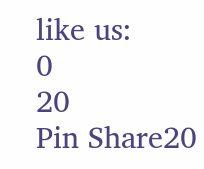like us:
0
20
Pin Share20